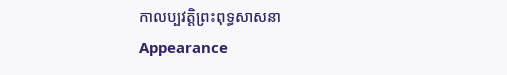កាលប្បវត្តិព្រះពុទ្ធសាសនា
Appearance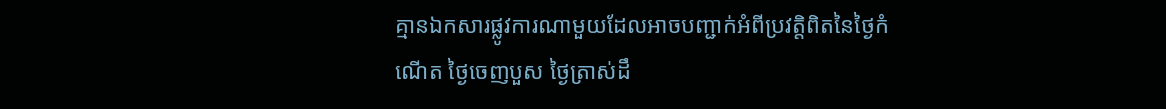គ្មានឯកសារផ្លូវការណាមួយដែលអាចបញ្ជាក់អំពីប្រវត្តិពិតនៃថ្ងៃកំណើត ថ្ងៃចេញបួស ថ្ងៃត្រាស់ដឹ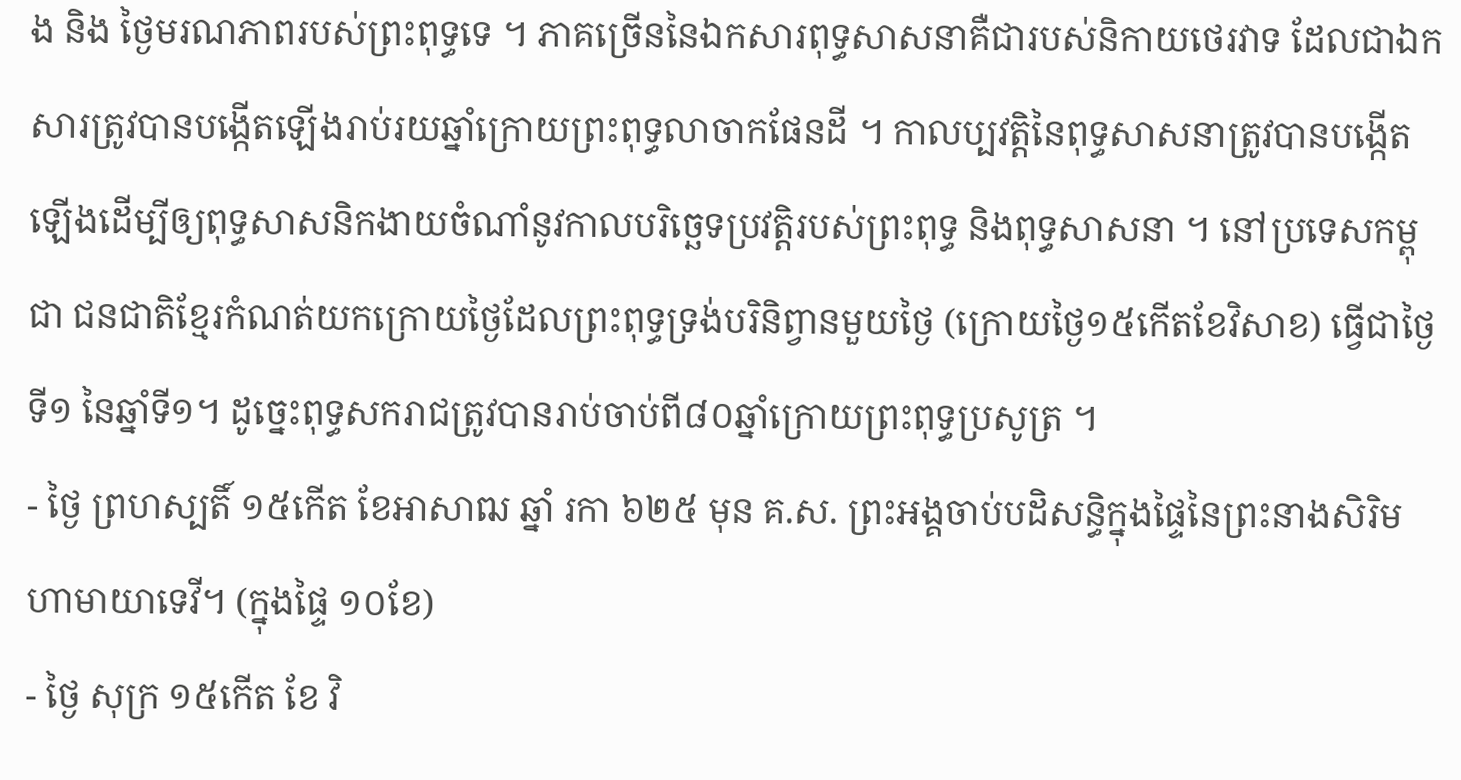ង និង ថ្ងៃមរណភាពរបស់ព្រះពុទ្ធទេ ។ ភាគច្រើននៃឯកសារពុទ្ធសាសនាគឺជារបស់និកាយថេរវាទ ដែលជាឯកសារត្រូវបានបង្កើតឡើងរាប់រយឆ្នាំក្រោយព្រះពុទ្ធលាចាកផែនដី ។ កាលប្បវត្តិនៃពុទ្ធសាសនាត្រូវបានបង្កើតឡើងដើម្បីឲ្យពុទ្ធសាសនិកងាយចំណាំនូវកាលបរិច្ឆេទប្រវត្តិរបស់ព្រះពុទ្ធ និងពុទ្ធសាសនា ។ នៅប្រទេសកម្ពុជា ជនជាតិខ្មែរកំណត់យកក្រោយថ្ងៃដែលព្រះពុទ្ធទ្រង់បរិនិព្វានមួយថ្ងៃ (ក្រោយថ្ងៃ១៥កើតខែវិសាខ) ធ្វើជាថ្ងៃទី១ នៃឆ្នាំទី១។ ដូច្នេះពុទ្ធសករាជត្រូវបានរាប់ចាប់ពី៨០ឆ្នាំក្រោយព្រះពុទ្ធប្រសូត្រ ។
- ថ្ងៃ ព្រហស្បតិ៍ ១៥កើត ខែអាសាឍ ឆ្នាំ រកា ៦២៥ មុន គ.ស. ព្រះអង្គចាប់បដិសន្ធិក្នុងផ្ទៃនៃព្រះនាងសិរិមហាមាយាទេវី។ (ក្នុងផ្ទៃ ១០ខែ)
- ថ្ងៃ សុក្រ ១៥កើត ខែ វិ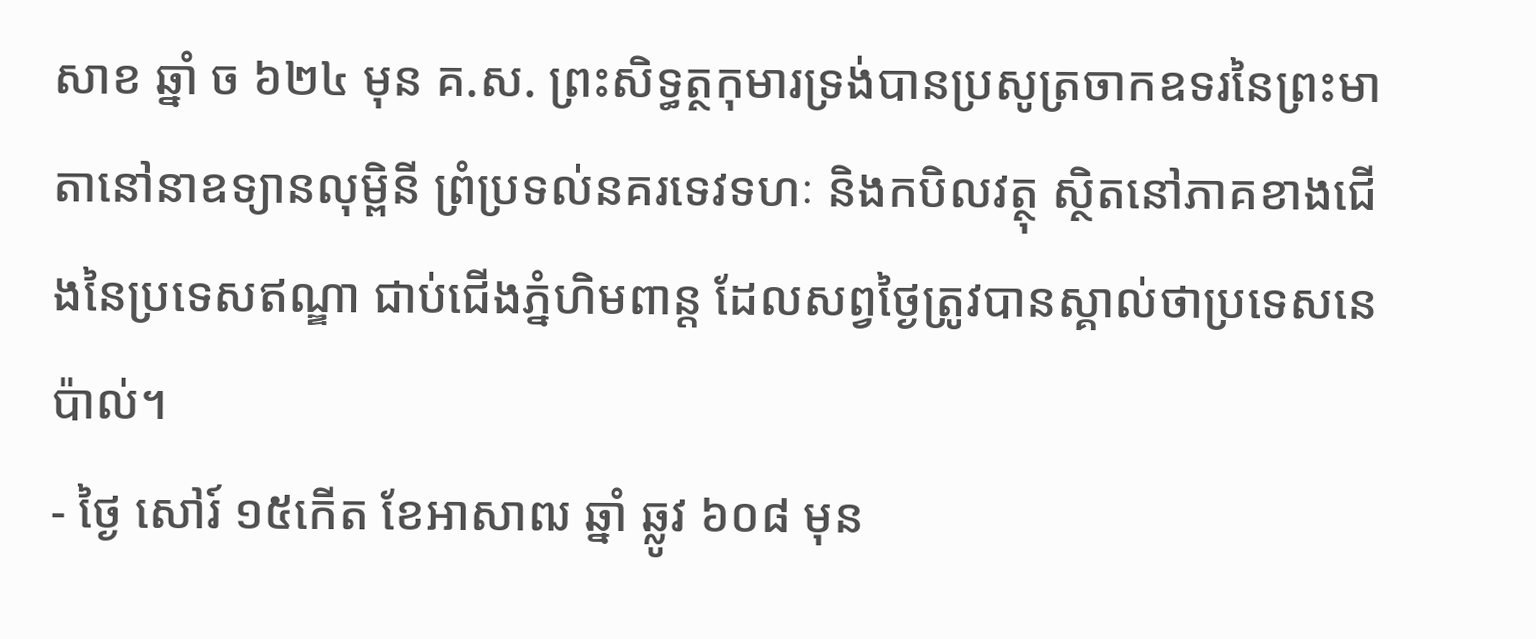សាខ ឆ្នាំ ច ៦២៤ មុន គ.ស. ព្រះសិទ្ធត្ថកុមារទ្រង់បានប្រសូត្រចាកឧទរនៃព្រះមាតានៅនាឧទ្យានលុម្ពិនី ព្រំប្រទល់នគរទេវទហៈ និងកបិលវត្ថុ ស្ថិតនៅភាគខាងជើងនៃប្រទេសឥណ្ឌា ជាប់ជើងភ្នំហិមពាន្ត ដែលសព្វថ្ងៃត្រូវបានស្គាល់ថាប្រទេសនេប៉ាល់។
- ថ្ងៃ សៅរ៍ ១៥កើត ខែអាសាឍ ឆ្នាំ ឆ្លូវ ៦០៨ មុន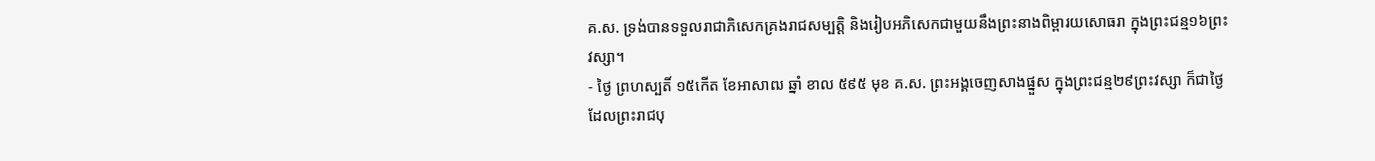គ.ស. ទ្រង់បានទទួលរាជាភិសេកគ្រងរាជសម្បត្តិ និងរៀបអភិសេកជាមួយនឹងព្រះនាងពិម្ពារយសោធរា ក្នុងព្រះជន្ម១៦ព្រះវស្សា។
- ថ្ងៃ ព្រហស្បតិ៍ ១៥កើត ខែអាសាឍ ឆ្នាំ ខាល ៥៩៥ មុខ គ.ស. ព្រះអង្គចេញសាងផ្នួស ក្នុងព្រះជន្ម២៩ព្រះវស្សា ក៏ជាថ្ងៃដែលព្រះរាជបុ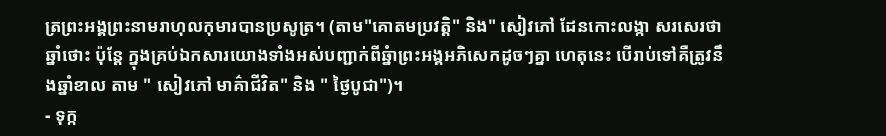ត្រព្រះអង្គព្រះនាមរាហុលកុមារបានប្រសូត្រ។ (តាម"គោតមប្រវត្តិ" និង" សៀវភៅ ដែនកោះលង្កា សរសេរថា ឆ្នាំថោះ ប៉ុន្តែ ក្នុងគ្រប់ឯកសារយោងទាំងអស់បញ្ជាក់ពីឆ្នំាព្រះអង្គអភិសេកដូចៗគ្នា ហេតុនេះ បើរាប់ទៅគឺត្រូវនឹងឆ្នាំខាល តាម " សៀវភៅ មាគ៌ាជីវិត" និង " ថ្ងៃបូជា")។
- ទុក្ក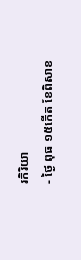រកិរិយា
- ថ្ងៃ ពុធ ១៥កើត ខែពិសាខ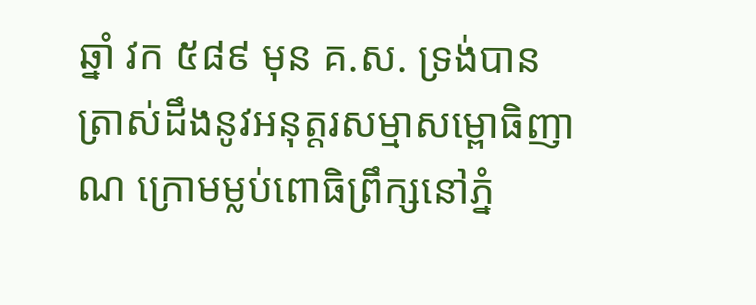ឆ្នាំ វក ៥៨៩ មុន គ.ស. ទ្រង់បានត្រាស់ដឹងនូវអនុត្តរសម្មាសម្ពោធិញាណ ក្រោមម្លប់ពោធិព្រឹក្សនៅភ្នំ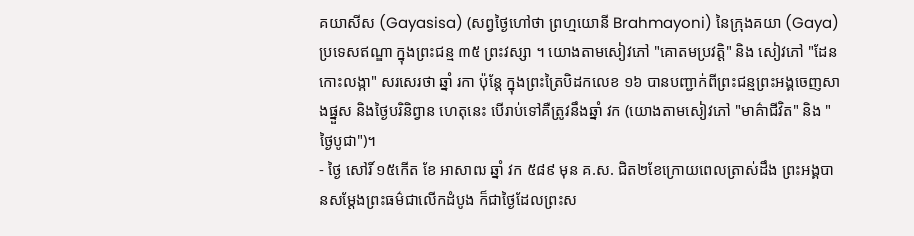គយាសីស (Gayasisa) (សព្វថ្ងៃហៅថា ព្រហ្មយោនី Brahmayoni) នៃក្រុងគយា (Gaya) ប្រទេសឥណ្ឌា ក្នុងព្រះជន្ម ៣៥ ព្រះវស្សា ។ យោងតាមសៀវភៅ "គោតមប្រវត្តិ" និង សៀវភៅ "ដែនកោះលង្កា" សរសេរថា ឆ្នាំ រកា ប៉ុន្តែ ក្នុងព្រះត្រៃបិដកលេខ ១៦ បានបញ្ជាក់ពីព្រះជន្មព្រះអង្គចេញសាងផ្នួស និងថ្ងៃបរិនិព្វាន ហេតុនេះ បើរាប់ទៅគឺត្រូវនឹងឆ្នាំ វក (យោងតាមសៀវភៅ "មាគ៌ាជីវិត" និង "ថ្ងៃបូជា")។
- ថ្ងៃ សៅរិ៍ ១៥កើត ខែ អាសាឍ ឆ្នាំ វក ៥៨៩ មុន គ.ស. ជិត២ខែក្រោយពេលត្រាស់ដឹង ព្រះអង្គបានសម្តែងព្រះធម៌ជាលើកដំបូង ក៏ជាថ្ងៃដែលព្រះស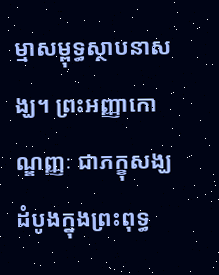ម្មាសម្ពុទ្ធស្ថាបនាសង្ឃ។ ព្រះអញ្ញាកោណ្ឌញ្ញៈ ជាភក្ខុសង្ឃដំបូងក្នុងព្រះពុទ្ធ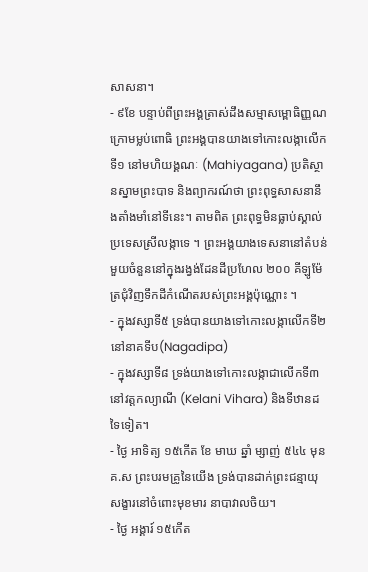សាសនា។
- ៩ខែ បន្ទាប់ពីព្រះអង្គត្រាស់ដឹងសម្មាសម្ពោធិញ្ញណក្រោមម្លប់ពោធិ ព្រះអង្គបានយាងទៅកោះលង្កាលើកទី១ នៅមហិយង្គណៈ (Mahiyagana) ប្រតិស្ថានស្នាមព្រះបាទ និងព្យាករណ៍ថា ព្រះពុទ្ធសាសនានឹងតាំងមាំនៅទីនេះ។ តាមពិត ព្រះពុទ្ធមិនធ្លាប់ស្គាល់ប្រទេសស្រីលង្កាទេ ។ ព្រះអង្គយាងទេសនានៅតំបន់មួយចំនួននៅក្នុងរង្វង់ដែនដីប្រហែល ២០០ គីឡូម៉ែត្រជុំវិញទឹកដីកំណើតរបស់ព្រះអង្គប៉ុណ្ណោះ ។
- ក្នុងវស្សាទី៥ ទ្រង់បានយាងទៅកោះលង្កាលើកទី២ នៅនាគទីប(Nagadipa)
- ក្នុងវស្សាទី៨ ទ្រង់យាងទៅកោះលង្កាជាលើកទី៣ នៅវត្តកល្យាណី (Kelani Vihara) និងទីឋានដទៃទៀត។
- ថ្ងៃ អាទិត្យ ១៥កើត ខែ មាឃ ឆ្នាំ ម្សាញ់ ៥៤៤ មុន គ.ស ព្រះបរមគ្រូនៃយើង ទ្រង់បានដាក់ព្រះជន្មាយុសង្ខារនៅចំពោះមុខមារ នាបាវាលចិយ។
- ថ្ងៃ អង្គារ៍ ១៥កើត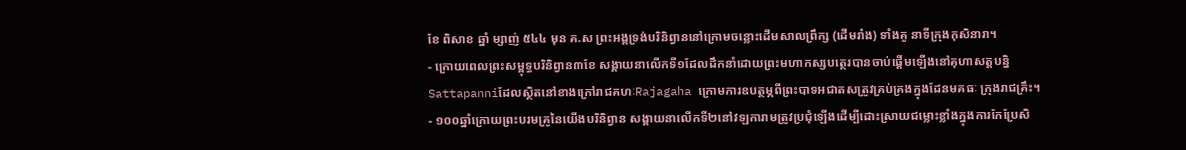ខែ ពិសាខ ឆ្នាំ ម្សាញ់ ៥៤៤ មុន គ.ស ព្រះអង្គទ្រង់បរិនិព្វាននៅក្រោមចន្លោះដើមសាលព្រឹក្ស (ដើមរាំង) ទាំងគូ នាទីក្រុងកុសិនារា។
- ក្រោយពេលព្រះសម្ពុទ្ធបរិនិព្វាន៣ខែ សង្គាយនាលើកទី១ដែលដឹកនាំដោយព្រះមហាកស្សបត្ថេរបានចាប់ផ្តើមឡើងនៅគុហាសត្តបន្និ Sattapanniដែលស្ថិតនៅខាងក្រៅរាជគហៈRajagaha ក្រោមការឧបត្ថម្ភពីព្រះបាទអជាតសត្រូវគ្រប់គ្រងក្នុងដែនមគធៈ ក្រុងរាជគ្រឹះ។
- ១០០ឆ្នាំក្រោយព្រះបរមគ្រូនៃយើងបរិនិព្វាន សង្គាយនាលើកទី២នៅវឡការាមត្រូវប្រជុំឡើងដើម្បីដោះស្រាយជម្លោះខ្លាំងក្នុងការកែប្រែសិ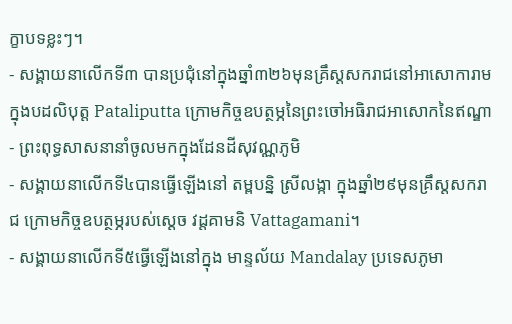ក្ខាបទខ្លះៗ។
- សង្គាយនាលើកទី៣ បានប្រជុំនៅក្នុងឆ្នាំ៣២៦មុនគ្រឹស្តសករាជនៅអាសោការាម ក្នុងបដលិបុត្ត Pataliputta ក្រោមកិច្ចឧបត្ថម្ភនៃព្រះចៅអធិរាជអាសោកនៃឥណ្ឌា
- ព្រះពុទ្ធសាសនានាំចូលមកក្នុងដែនដីសុវណ្ណភូមិ
- សង្គាយនាលើកទី៤បានធ្វើឡើងនៅ តម្ពបន្និ ស្រីលង្កា ក្នុងឆ្នាំ២៩មុនគ្រឹស្តសករាជ ក្រោមកិច្ចឧបត្ថម្ភរបស់ស្តេច វដ្តគាមនិ Vattagamani។
- សង្គាយនាលើកទី៥ធ្វើឡើងនៅក្នុង មាន្ទល័យ Mandalay ប្រទេសភូមា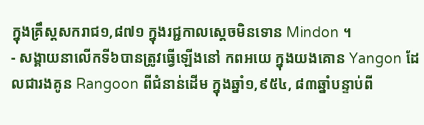ក្នុងគ្រឹស្តសករាជ១,៨៧១ ក្នុងរជ្ជកាលស្តេចមិនទោន Mindon ។
- សង្គាយនាលើកទី៦បានត្រូវធ្វើឡើងនៅ កពអយេ ក្នុងយងគោន Yangon ដែលជារងគូន Rangoon ពីជំនាន់ដើម ក្នុងឆ្នាំ១,៩៥៤, ៨៣ឆ្នាំបន្ទាប់ពី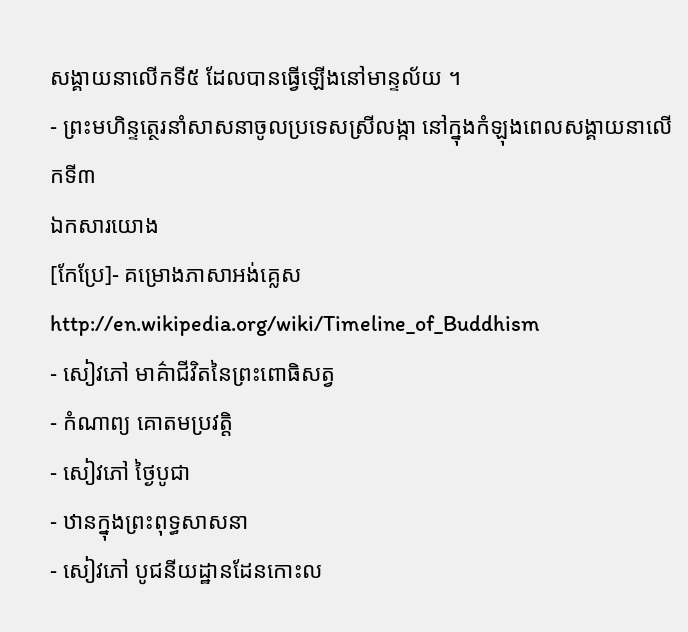សង្គាយនាលើកទី៥ ដែលបានធ្វើឡើងនៅមាន្ទល័យ ។
- ព្រះមហិន្ទត្ថេរនាំសាសនាចូលប្រទេសស្រីលង្កា នៅក្នុងកំឡុងពេលសង្គាយនាលើកទី៣
ឯកសារយោង
[កែប្រែ]- គម្រោងភាសាអង់គ្លេស http://en.wikipedia.org/wiki/Timeline_of_Buddhism
- សៀវភៅ មាគ៌ាជីវិតនៃព្រះពោធិសត្វ
- កំណាព្យ គោតមប្រវត្តិ
- សៀវភៅ ថ្ងៃបូជា
- ឋានក្នុងព្រះពុទ្ធសាសនា
- សៀវភៅ បូជនីយដ្ឋានដែនកោះល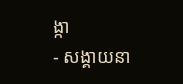ង្កា
- សង្គាយនា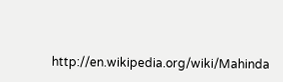http://en.wikipedia.org/wiki/Mahinda